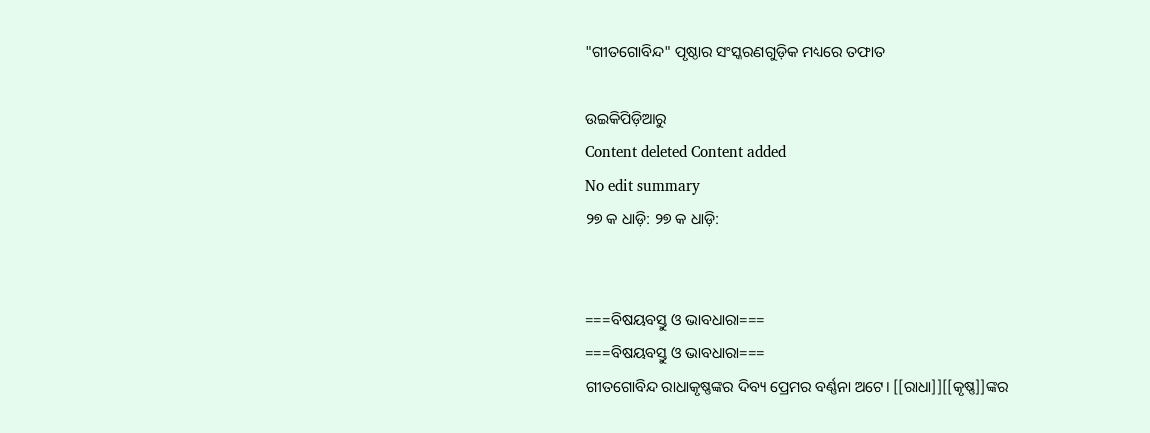"ଗୀତଗୋବିନ୍ଦ" ପୃଷ୍ଠାର ସଂସ୍କରଣ‌ଗୁଡ଼ିକ ମଧ୍ୟରେ ତଫାତ

ଉଇକିପିଡ଼ିଆ‌ରୁ
Content deleted Content added
No edit summary
୨୭ କ ଧାଡ଼ି: ୨୭ କ ଧାଡ଼ି:


===ବିଷୟବସ୍ତୁ ଓ ଭାବଧାରା===
===ବିଷୟବସ୍ତୁ ଓ ଭାବଧାରା===
ଗୀତଗୋବିନ୍ଦ ରାଧାକୃଷ୍ଣଙ୍କର ଦିବ୍ୟ ପ୍ରେମର ବର୍ଣ୍ଣନା ଅଟେ। [[ରାଧା]][[କୃଷ୍ଣ]]ଙ୍କର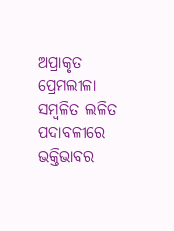ଅପ୍ରାକୃତ ପ୍ରେମଲୀଳା ସମ୍ବଳିତ ଲଳିତ ପଦାବଳୀରେ ଭକ୍ତିଭାବର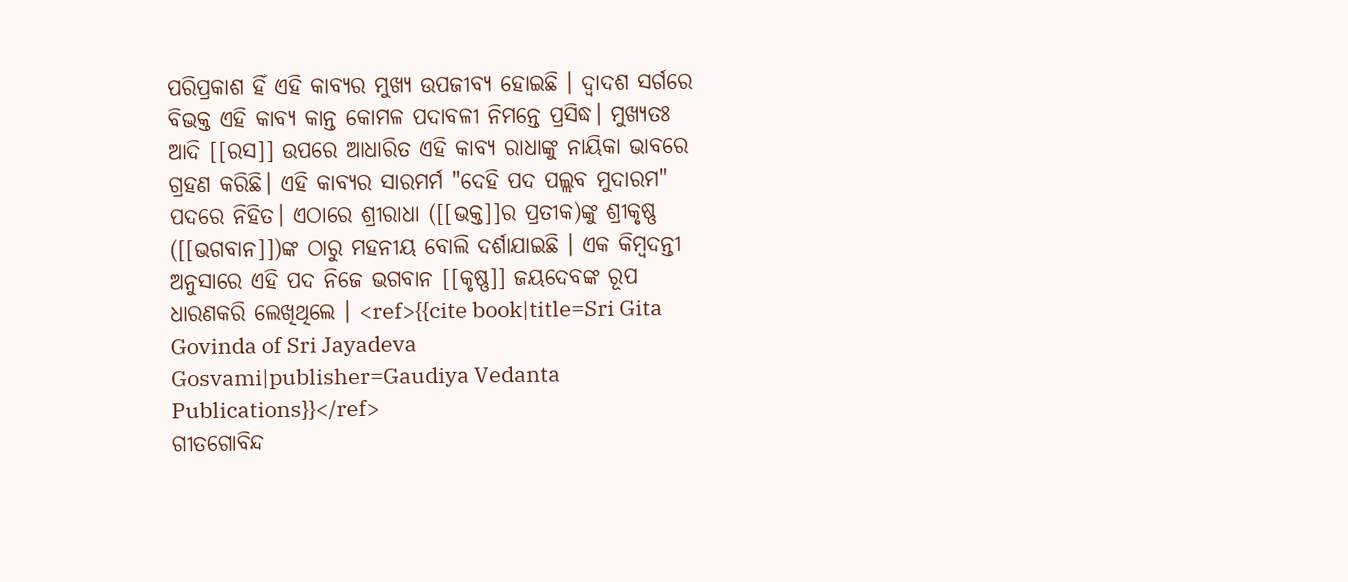ପରିପ୍ରକାଶ ହିଁ ଏହି କାବ୍ୟର ମୁଖ୍ୟ ଉପଜୀବ୍ୟ ହୋଇଛି । ଦ୍ୱାଦଶ ସର୍ଗରେ ବିଭକ୍ତ ଏହି କାବ୍ୟ କାନ୍ତ କୋମଳ ପଦାବଳୀ ନିମନ୍ତେ ପ୍ରସିଦ୍ଧ। ମୁଖ୍ୟତଃ ଆଦି [[ରସ]] ଉପରେ ଆଧାରିତ ଏହି କାବ୍ୟ ରାଧାଙ୍କୁ ନାୟିକା ଭାବରେ ଗ୍ରହଣ କରିଛି। ଏହି କାବ୍ୟର ସାରମର୍ମ "ଦେହି ପଦ ପଲ୍ଲବ ମୁଦାରମ" ପଦରେ ନିହିତ। ଏଠାରେ ଶ୍ରୀରାଧା ([[ଭକ୍ତ]]ର ପ୍ରତୀକ)ଙ୍କୁ ଶ୍ରୀକୃଷ୍ଣ ([[ଭଗବାନ]])ଙ୍କ ଠାରୁ ମହନୀୟ ବୋଲି ଦର୍ଶାଯାଇଛି । ଏକ କିମ୍ବଦନ୍ତୀ ଅନୁସାରେ ଏହି ପଦ ନିଜେ ଭଗବାନ [[କୃଷ୍ଣ]] ଜୟଦେବଙ୍କ ରୂପ ଧାରଣକରି ଲେଖିଥିଲେ । <ref>{{cite book|title=Sri Gita Govinda of Sri Jayadeva Gosvami|publisher=Gaudiya Vedanta Publications}}</ref>
ଗୀତଗୋବିନ୍ଦ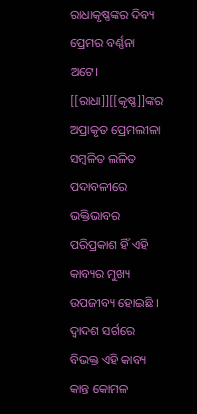ରାଧାକୃଷ୍ଣଙ୍କର ଦିବ୍ୟ ପ୍ରେମର ବର୍ଣ୍ଣନା ଅଟେ। [[ରାଧା]][[କୃଷ୍ଣ]]ଙ୍କର ଅପ୍ରାକୃତ ପ୍ରେମଲୀଳା ସମ୍ବଳିତ ଲଳିତ ପଦାବଳୀରେ ଭକ୍ତିଭାବର ପରିପ୍ରକାଶ ହିଁ ଏହି କାବ୍ୟର ମୁଖ୍ୟ ଉପଜୀବ୍ୟ ହୋଇଛି । ଦ୍ୱାଦଶ ସର୍ଗରେ ବିଭକ୍ତ ଏହି କାବ୍ୟ କାନ୍ତ କୋମଳ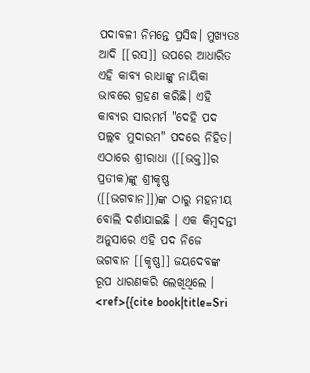ପଦାବଳୀ ନିମନ୍ତେ ପ୍ରସିଦ୍ଧ। ମୁଖ୍ୟତଃ ଆଦି [[ରସ]] ଉପରେ ଆଧାରିତ ଏହି କାବ୍ୟ ରାଧାଙ୍କୁ ନାୟିକା ଭାବରେ ଗ୍ରହଣ କରିଛି। ଏହି କାବ୍ୟର ସାରମର୍ମ "ଦେହି ପଦ ପଲ୍ଲବ ମୁଦାରମ" ପଦରେ ନିହିତ। ଏଠାରେ ଶ୍ରୀରାଧା ([[ଭକ୍ତ]]ର ପ୍ରତୀକ)ଙ୍କୁ ଶ୍ରୀକୃଷ୍ଣ ([[ଭଗବାନ]])ଙ୍କ ଠାରୁ ମହନୀୟ ବୋଲି ଦର୍ଶାଯାଇଛି । ଏକ କିମ୍ବଦନ୍ତୀ ଅନୁସାରେ ଏହି ପଦ ନିଜେ ଭଗବାନ [[କୃଷ୍ଣ]] ଜୟଦେବଙ୍କ ରୂପ ଧାରଣକରି ଲେଖିଥିଲେ । <ref>{{cite book|title=Sri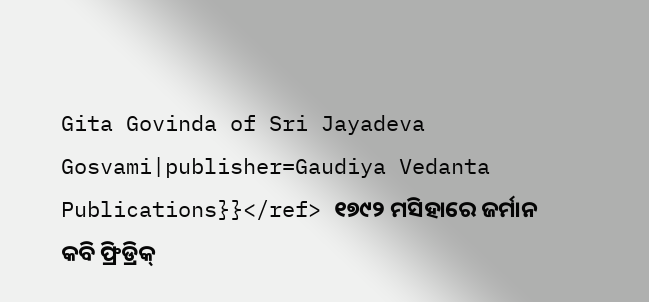Gita Govinda of Sri Jayadeva Gosvami|publisher=Gaudiya Vedanta Publications}}</ref> ୧୭୯୨ ମସିହାରେ ଜର୍ମାନ କବି ଫ୍ରିଡ୍ରିକ୍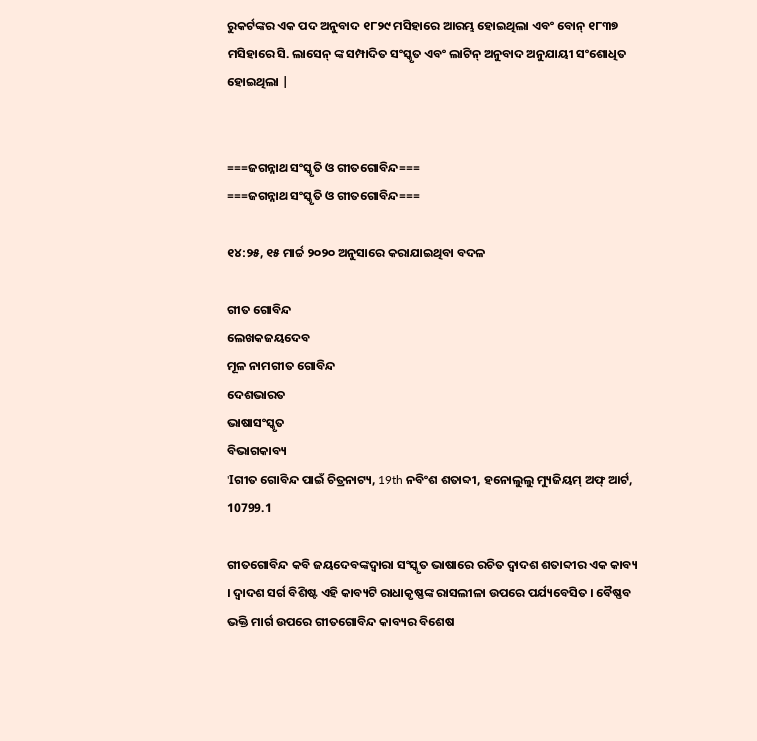ରୁକର୍ଟଙ୍କର ଏକ ପଦ ଅନୁବାଦ ୧୮୨୯ ମସିହାରେ ଆରମ୍ଭ ହୋଇଥିଲା ଏବଂ ବୋନ୍ ୧୮୩୭ ମସିହାରେ ସି. ଲାସେନ୍ ଙ୍କ ସମ୍ପାଦିତ ସଂସ୍କୃତ ଏବଂ ଲାଟିନ୍ ଅନୁବାଦ ଅନୁଯାୟୀ ସଂଶୋଧିତ ହୋଇଥିଲା |


===ଜଗନ୍ନାଥ ସଂସ୍କୃତି ଓ ଗୀତଗୋବିନ୍ଦ===
===ଜଗନ୍ନାଥ ସଂସ୍କୃତି ଓ ଗୀତଗୋବିନ୍ଦ===

୧୪:୨୫, ୧୫ ମାର୍ଚ୍ଚ ୨୦୨୦ ଅନୁସାରେ କରାଯାଇଥିବା ବଦଳ

ଗୀତ ଗୋବିନ୍ଦ
ଲେଖକଜୟଦେବ
ମୂଳ ନାମଗୀତ ଗୋବିନ୍ଦ
ଦେଶଭାରତ
ଭାଷାସଂସ୍କୃତ
ବିଭାଗକାବ୍ୟ
'Iଗୀତ ଗୋବିନ୍ଦ ପାଇଁ ଚିତ୍ରନାଟ୍ୟ, 19th ନବିଂଶ ଶତାବ୍ଦୀ, ହନୋଲୁଲୁ ମ୍ୟୁଜିୟମ୍ ଅଫ୍ ଆର୍ଟ, 10799.1

ଗୀତଗୋବିନ୍ଦ କବି ଜୟଦେବଙ୍କଦ୍ୱାରା ସଂସ୍କୃତ ଭାଷାରେ ରଚିତ ଦ୍ୱାଦଶ ଶତାବ୍ଦୀର ଏକ କାବ୍ୟ । ଦ୍ୱାଦଶ ସର୍ଗ ବିଶିଷ୍ଟ ଏହି କାବ୍ୟଟି ରାଧାକୃଷ୍ଣଙ୍କ ରାସଲୀଳା ଉପରେ ପର୍ଯ୍ୟବେସିତ । ବୈଷ୍ଣବ ଭକ୍ତି ମାର୍ଗ ଉପରେ ଗୀତଗୋବିନ୍ଦ କାବ୍ୟର ବିଶେଷ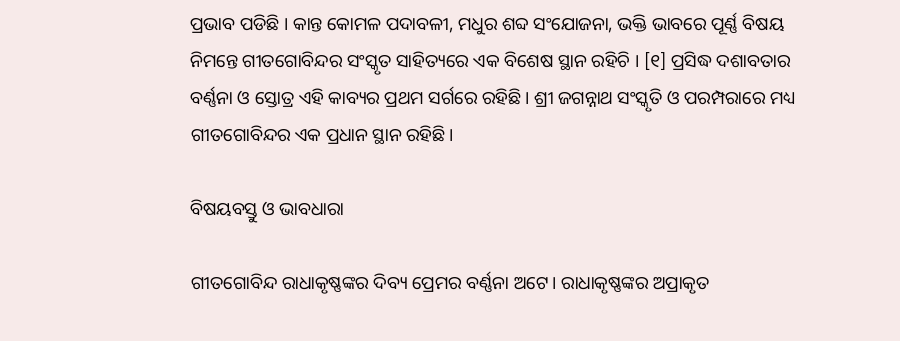ପ୍ରଭାବ ପଡିଛି । କାନ୍ତ କୋମଳ ପଦାବଳୀ, ମଧୁର ଶବ୍ଦ ସଂଯୋଜନା, ଭକ୍ତି ଭାବରେ ପୂର୍ଣ୍ଣ ବିଷୟ ନିମନ୍ତେ ଗୀତଗୋବିନ୍ଦର ସଂସ୍କୃତ ସାହିତ୍ୟରେ ଏକ ବିଶେଷ ସ୍ଥାନ ରହିଚି । [୧] ପ୍ରସିଦ୍ଧ ଦଶାବତାର ବର୍ଣ୍ଣନା ଓ ସ୍ତୋତ୍ର ଏହି କାବ୍ୟର ପ୍ରଥମ ସର୍ଗରେ ରହିଛି । ଶ୍ରୀ ଜଗନ୍ନାଥ ସଂସ୍କୃତି ଓ ପରମ୍ପରାରେ ମଧ୍ୟ ଗୀତଗୋବିନ୍ଦର ଏକ ପ୍ରଧାନ ସ୍ଥାନ ରହିଛି।

ବିଷୟବସ୍ତୁ ଓ ଭାବଧାରା

ଗୀତଗୋବିନ୍ଦ ରାଧାକୃଷ୍ଣଙ୍କର ଦିବ୍ୟ ପ୍ରେମର ବର୍ଣ୍ଣନା ଅଟେ। ରାଧାକୃଷ୍ଣଙ୍କର ଅପ୍ରାକୃତ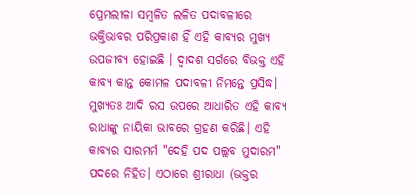ପ୍ରେମଲୀଳା ସମ୍ବଳିତ ଲଳିତ ପଦାବଳୀରେ ଭକ୍ତିଭାବର ପରିପ୍ରକାଶ ହିଁ ଏହି କାବ୍ୟର ମୁଖ୍ୟ ଉପଜୀବ୍ୟ ହୋଇଛି । ଦ୍ୱାଦଶ ସର୍ଗରେ ବିଭକ୍ତ ଏହି କାବ୍ୟ କାନ୍ତ କୋମଳ ପଦାବଳୀ ନିମନ୍ତେ ପ୍ରସିଦ୍ଧ। ମୁଖ୍ୟତଃ ଆଦି ରସ ଉପରେ ଆଧାରିତ ଏହି କାବ୍ୟ ରାଧାଙ୍କୁ ନାୟିକା ଭାବରେ ଗ୍ରହଣ କରିଛି। ଏହି କାବ୍ୟର ସାରମର୍ମ "ଦେହି ପଦ ପଲ୍ଲବ ମୁଦାରମ" ପଦରେ ନିହିତ। ଏଠାରେ ଶ୍ରୀରାଧା (ଭକ୍ତର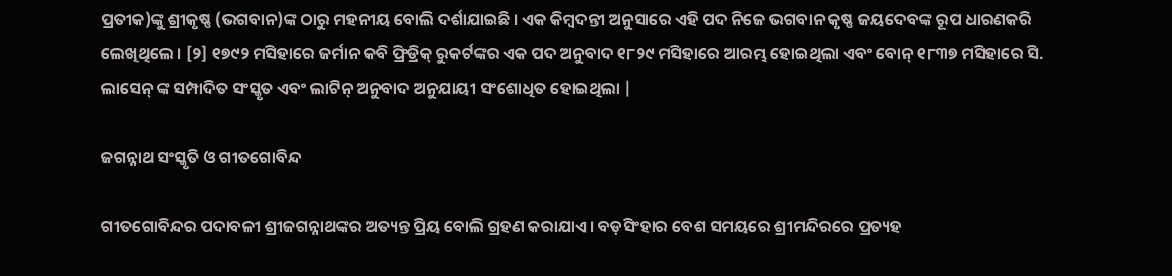ପ୍ରତୀକ)ଙ୍କୁ ଶ୍ରୀକୃଷ୍ଣ (ଭଗବାନ)ଙ୍କ ଠାରୁ ମହନୀୟ ବୋଲି ଦର୍ଶାଯାଇଛି । ଏକ କିମ୍ବଦନ୍ତୀ ଅନୁସାରେ ଏହି ପଦ ନିଜେ ଭଗବାନ କୃଷ୍ଣ ଜୟଦେବଙ୍କ ରୂପ ଧାରଣକରି ଲେଖିଥିଲେ । [୨] ୧୭୯୨ ମସିହାରେ ଜର୍ମାନ କବି ଫ୍ରିଡ୍ରିକ୍ ରୁକର୍ଟଙ୍କର ଏକ ପଦ ଅନୁବାଦ ୧୮୨୯ ମସିହାରେ ଆରମ୍ଭ ହୋଇଥିଲା ଏବଂ ବୋନ୍ ୧୮୩୭ ମସିହାରେ ସି. ଲାସେନ୍ ଙ୍କ ସମ୍ପାଦିତ ସଂସ୍କୃତ ଏବଂ ଲାଟିନ୍ ଅନୁବାଦ ଅନୁଯାୟୀ ସଂଶୋଧିତ ହୋଇଥିଲା |

ଜଗନ୍ନାଥ ସଂସ୍କୃତି ଓ ଗୀତଗୋବିନ୍ଦ

ଗୀତଗୋବିନ୍ଦର ପଦାବଳୀ ଶ୍ରୀଜଗନ୍ନାଥଙ୍କର ଅତ୍ୟନ୍ତ ପ୍ରିୟ ବୋଲି ଗ୍ରହଣ କରାଯାଏ। ବଡ଼ସିଂହାର ବେଶ ସମୟରେ ଶ୍ରୀମନ୍ଦିରରେ ପ୍ରତ୍ୟହ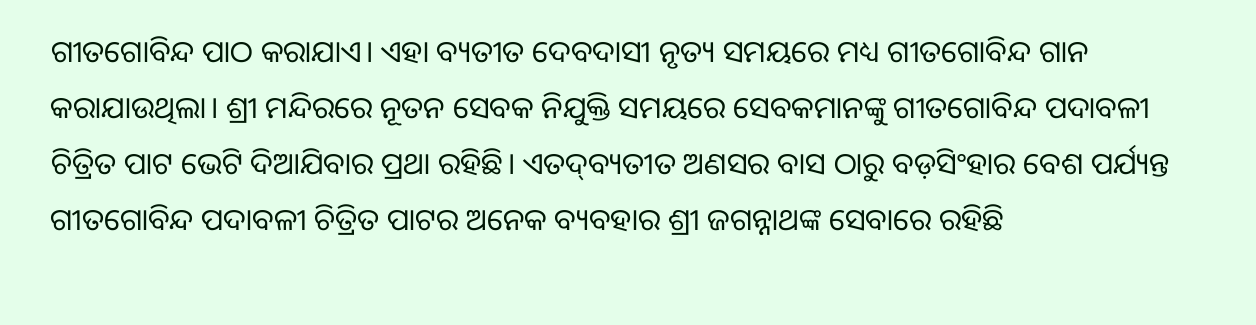ଗୀତଗୋବିନ୍ଦ ପାଠ କରାଯାଏ। ଏହା ବ୍ୟତୀତ ଦେବଦାସୀ ନୃତ୍ୟ ସମୟରେ ମଧ୍ୟ ଗୀତଗୋବିନ୍ଦ ଗାନ କରାଯାଉଥିଲା। ଶ୍ରୀ ମନ୍ଦିରରେ ନୂତନ ସେବକ ନିଯୁକ୍ତି ସମୟରେ ସେବକମାନଙ୍କୁ ଗୀତଗୋବିନ୍ଦ ପଦାବଳୀ ଚିତ୍ରିତ ପାଟ ଭେଟି ଦିଆଯିବାର ପ୍ରଥା ରହିଛି। ଏତଦ୍‌ବ୍ୟତୀତ ଅଣସର ବାସ ଠାରୁ ବଡ଼ସିଂହାର ବେଶ ପର୍ଯ୍ୟନ୍ତ ଗୀତଗୋବିନ୍ଦ ପଦାବଳୀ ଚିତ୍ରିତ ପାଟର ଅନେକ ବ୍ୟବହାର ଶ୍ରୀ ଜଗନ୍ନାଥଙ୍କ ସେବାରେ ରହିଛି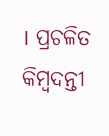। ପ୍ରଚଳିତ କିମ୍ବଦନ୍ତୀ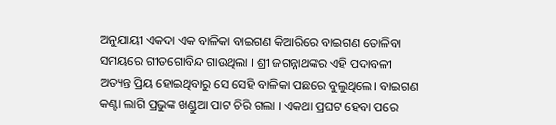ଅନୁଯାୟୀ ଏକଦା ଏକ ବାଳିକା ବାଇଗଣ କିଆରିରେ ବାଇଗଣ ତୋଳିବା ସମୟରେ ଗୀତଗୋବିନ୍ଦ ଗାଉଥିଲା । ଶ୍ରୀ ଜଗନ୍ନାଥଙ୍କର ଏହି ପଦାବଳୀ ଅତ୍ୟନ୍ତ ପ୍ରିୟ ହୋଇଥିବାରୁ ସେ ସେହି ବାଳିକା ପଛରେ ବୁଲୁଥିଲେ। ବାଇଗଣ କଣ୍ଟା ଲାଗି ପ୍ରଭୁଙ୍କ ଖଣ୍ଡୁଆ ପାଟ ଚିରି ଗଲା । ଏକଥା ପ୍ରଘଟ ହେବା ପରେ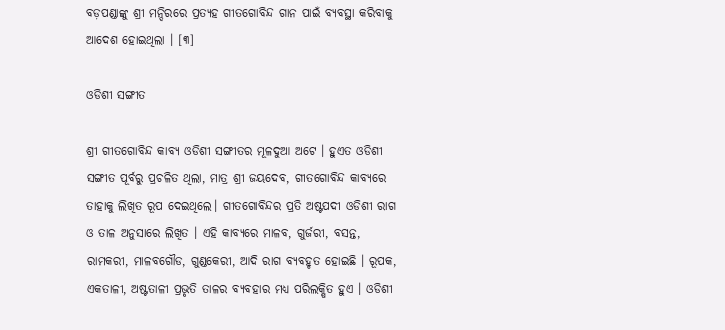ବଡ଼ପଣ୍ଡାଙ୍କୁ ଶ୍ରୀ ମନ୍ଦିରରେ ପ୍ରତ୍ୟହ ଗୀତଗୋବିନ୍ଦ ଗାନ ପାଇଁ ବ୍ୟବସ୍ଥା କରିବାକୁ ଆଦେଶ ହୋଇଥିଲା । [୩]

ଓଡିଶୀ ସଙ୍ଗୀତ

ଶ୍ରୀ ଗୀତଗୋବିନ୍ଦ କାବ୍ୟ ଓଡିଶୀ ସଙ୍ଗୀତର ମୂଳଦୁଆ ଅଟେ । ହୁଏତ ଓଡିଶୀ ସଙ୍ଗୀତ ପୂର୍ବରୁ ପ୍ରଚଳିତ ଥିଲା, ମାତ୍ର ଶ୍ରୀ ଜୟଦେବ, ଗୀତଗୋବିନ୍ଦ କାବ୍ୟରେ ତାହାକୁ ଲିଖିତ ରୂପ ଦେଇଥିଲେ। ଗୀତଗୋବିନ୍ଦର ପ୍ରତି ଅଷ୍ଟପଦୀ ଓଡିଶୀ ରାଗ ଓ ତାଳ ଅନୁସାରେ ଲିଖିତ । ଏହି କାବ୍ୟରେ ମାଳବ, ଗୁର୍ଜରୀ, ବସନ୍ତ, ରାମକରୀ, ମାଳବଗୌଡ, ଗୁଣ୍ଡକେରୀ, ଆଦି ରାଗ ବ୍ୟବହୃତ ହୋଇଛି । ରୂପକ, ଏକତାଳୀ, ଅଷ୍ଟତାଳୀ ପ୍ରଭୃତି ତାଳର ବ୍ୟବହାର ମଧ୍ୟ ପରିଲକ୍ଷିତ ହୁଏ । ଓଡିଶୀ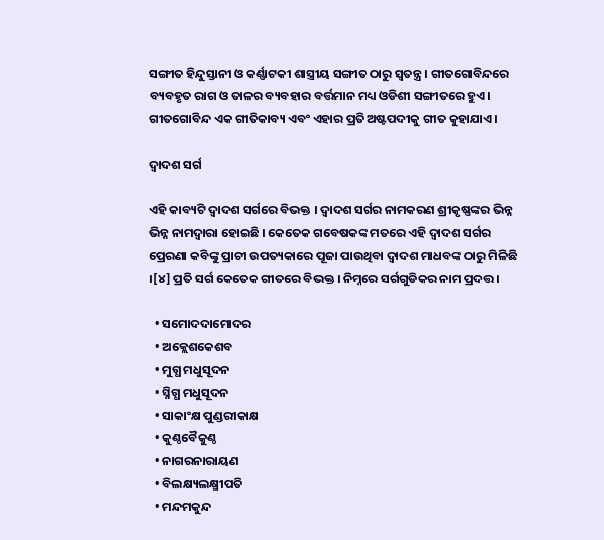ସଙ୍ଗୀତ ହିନ୍ଦୁସ୍ତାନୀ ଓ କର୍ଣ୍ଣାଟକୀ ଶାସ୍ତ୍ରୀୟ ସଙ୍ଗୀତ ଠାରୁ ସ୍ୱତନ୍ତ୍ର । ଗୀତଗୋବିନ୍ଦରେ ବ୍ୟବହୃତ ରାଗ ଓ ତାଳର ବ୍ୟବହାର ବର୍ତ୍ତମାନ ମଧ୍ୟ ଓଡିଶୀ ସଙ୍ଗୀତରେ ହୁଏ। ଗୀତଗୋବିନ୍ଦ ଏକ ଗୀତିକାବ୍ୟ ଏବଂ ଏହାର ପ୍ରତି ଅଷ୍ଟପଦୀକୁ ଗୀତ କୁହାଯାଏ।

ଦ୍ୱାଦଶ ସର୍ଗ

ଏହି କାବ୍ୟଟି ଦ୍ୱାଦଶ ସର୍ଗରେ ବିଭକ୍ତ । ଦ୍ୱାଦଶ ସର୍ଗର ନାମକରଣ ଶ୍ରୀକୃଷ୍ଣଙ୍କର ଭିନ୍ନ ଭିନ୍ନ ନାମଦ୍ୱାରା ହୋଇଛି । କେତେକ ଗବେଷକଙ୍କ ମତରେ ଏହି ଦ୍ୱାଦଶ ସର୍ଗର ପ୍ରେରଣା କବିଙ୍କୁ ପ୍ରାଚୀ ଉପତ୍ୟକାରେ ପୂଜା ପାଉଥିବା ଦ୍ୱାଦଶ ମାଧବଙ୍କ ଠାରୁ ମିଳିଛି ।[୪] ପ୍ରତି ସର୍ଗ କେତେକ ଗୀତରେ ବିଭକ୍ତ । ନିମ୍ନରେ ସର୍ଗଗୁଡିକର ନାମ ପ୍ରଦତ୍ତ ।

  • ସମୋଦଦାମୋଦର
  • ଅକ୍ଲେଶକେଶବ
  • ମୁଗ୍ଧ ମଧୁସୂଦନ
  • ସ୍ନିଗ୍ଧ ମଧୁସୂଦନ
  • ସାକାଂକ୍ଷ ପୁଣ୍ଡରୀକାକ୍ଷ
  • କୁଣ୍ଠବୈକୁଣ୍ଠ
  • ନାଗରନାରାୟଣ
  • ବିଲକ୍ଷ୍ୟଲକ୍ଷ୍ମୀପତି
  • ମନ୍ଦମକୁନ୍ଦ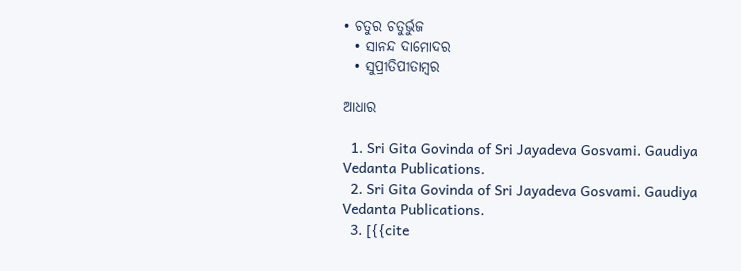• ଚତୁର ଚତୁର୍ଭୁଜ
  • ସାନନ୍ଦ ଦାମୋଦର
  • ସୁପ୍ରୀତିପୀତାମ୍ବର

ଆଧାର

  1. Sri Gita Govinda of Sri Jayadeva Gosvami. Gaudiya Vedanta Publications.
  2. Sri Gita Govinda of Sri Jayadeva Gosvami. Gaudiya Vedanta Publications.
  3. [{{cite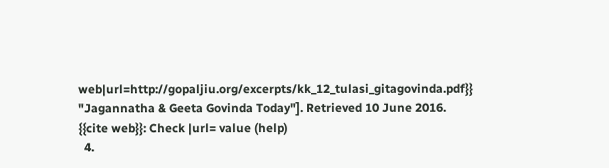web|url=http://gopaljiu.org/excerpts/kk_12_tulasi_gitagovinda.pdf}} "Jagannatha & Geeta Govinda Today"]. Retrieved 10 June 2016. {{cite web}}: Check |url= value (help)
  4.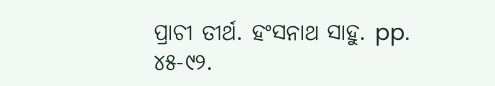ପ୍ରାଚୀ ତୀର୍ଥ. ହଂସନାଥ ସାହୁ. pp. ୪୫-୯୨.